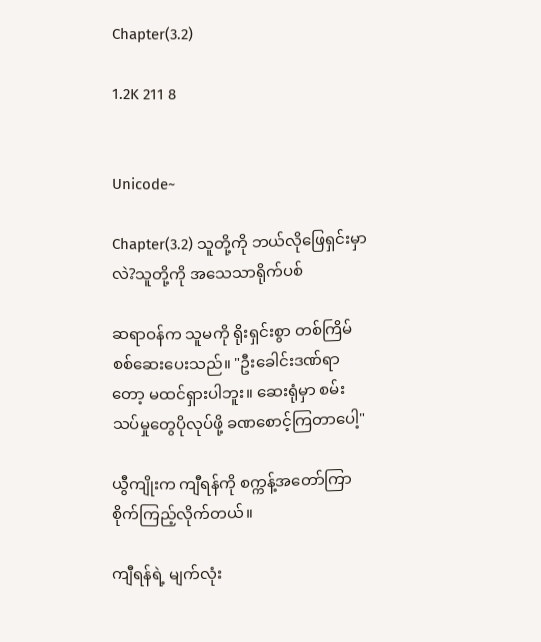Chapter(3.2)

1.2K 211 8


Unicode~

Chapter(3.2) သူတို့ကို ဘယ်လိုဖြေရှင်းမှာလဲ?သူတို့ကို အသေသာရိုက်ပစ်

ဆရာဝန်က သူမကို ရိုးရှင်းစွာ တစ်ကြိမ်စစ်ဆေးပေးသည်။ "ဦးခေါင်းဒဏ်ရာတော့ မထင်ရှားပါဘူး။ ဆေးရုံမှာ စမ်းသပ်မှုတွေပိုလုပ်ဖို့ ခဏစောင့်ကြတာပေါ့"

ယွီကျိုးက ကျီရန်ကို စက္ကန့်အတော်ကြာ စိုက်ကြည့်လိုက်တယ်။

ကျီရန်ရဲ့ မျက်လုံး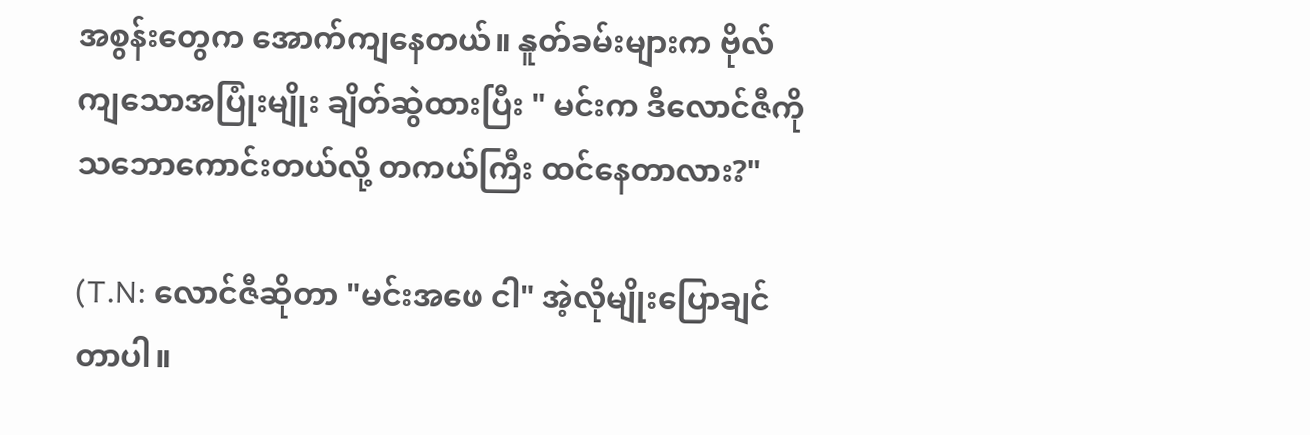အစွန်းတွေက အောက်ကျနေတယ်။ နူတ်ခမ်းများက ဗိုလ်ကျသောအပြုံးမျိုး ချိတ်ဆွဲထားပြီး " မင်းက ဒီလောင်ဇီကို သဘောကောင်းတယ်လို့ တကယ်ကြီး ထင်နေတာလား?"

(T.N: လောင်ဇီဆိုတာ "မင်းအဖေ ငါ" အဲ့လိုမျိုးပြောချင်တာပါ။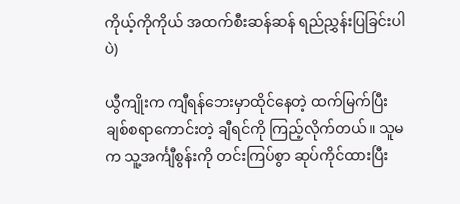ကိုယ့်ကိုကိုယ် အထက်စီးဆန်ဆန် ရည်ညွှန်းပြခြင်းပါပဲ)

ယွီကျိုးက ကျီရန်ဘေးမှာထိုင်နေတဲ့ ထက်မြက်ပြီး ချစ်စရာကောင်းတဲ့ ချီရင်ကို ကြည့်လိုက်တယ်။ သူမက သူ့အင်္ကျီစွန်းကို တင်းကြပ်စွာ ဆုပ်ကိုင်ထားပြီး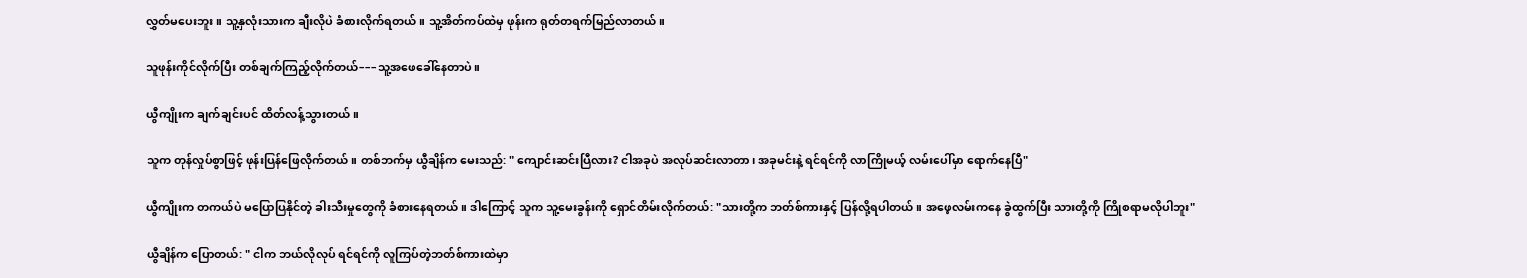လွှတ်မပေးဘူး။ သူ့နှလုံးသားက ချီးလိုပဲ ခံစားလိုက်ရတယ်။ သူ့အိတ်ကပ်ထဲမှ ဖုန်းက ရုတ်တရက်မြည်လာတယ်။

သူဖုန်းကိုင်လိုက်ပြီး တစ်ချက်ကြည့်လိုက်တယ်–––သူ့အဖေခေါ်နေတာပဲ။

ယွီကျိုးက ချက်ချင်းပင် ထိတ်လန့်သွားတယ်။

သူက တုန်လှုပ်စွာဖြင့် ဖုန်းပြန်ဖြေလိုက်တယ်။ တစ်ဘက်မှ ယွီချိန်က မေးသည်: " ကျောင်းဆင်းပြီလား? ငါအခုပဲ အလုပ်ဆင်းလာတာ၊ အခုမင်းနဲ့ ရင်ရင်ကို လာကြိုမယ့် လမ်းပေါ်မှာ ရောက်နေပြီ"

ယွီကျိုးက တကယ်ပဲ မပြောပြနိုင်တဲ့ ခါးသီးမှုတွေကို ခံစားနေရတယ်။ ဒါကြောင့် သူက သူ့မေးခွန်းကို ရှောင်တိမ်းလိုက်တယ်: "သားတို့က ဘတ်စ်ကားနှင့် ပြန်လို့ရပါတယ်။ အဖေ့လမ်းကနေ ခွဲထွက်ပြီး သားတို့ကို ကြိုစရာမလိုပါဘူး"

ယွီချိန်က ပြောတယ်: " ငါက ဘယ်လိုလုပ် ရင်ရင်ကို လူကြပ်တဲ့ဘတ်စ်ကားထဲမှာ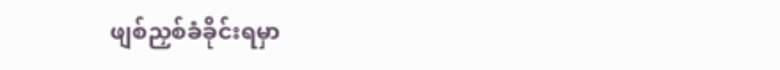ဖျစ်ညှစ်ခံခိုင်းရမှာ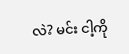လဲ? မင်း ငါ့ကို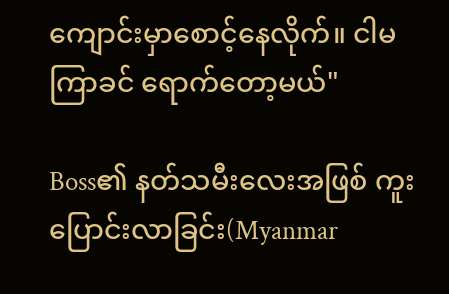ကျောင်းမှာစောင့်နေလိုက်။ ငါမကြာခင် ရောက်တော့မယ်"

Boss၏ နတ်သမီးလေးအဖြစ် ကူးပြောင်းလာခြင်း(Myanmar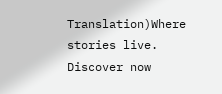Translation)Where stories live. Discover now